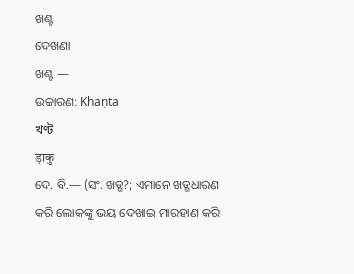ଖଣ୍ଟ
ଦେଖଣା
ଖଣ୍ଟ —
ଉଚ୍ଚାରଣ: Khaṇta
খণ্ট
ड़ाकु
ଦେ. ବି.— (ସଂ. ଖଡ୍ଗ?; ଏମାନେ ଖଡ୍ଗଧାରଣ କରି ଲୋକଙ୍କୁ ଭୟ ଦେଖାଇ ମାରହାଣ କରି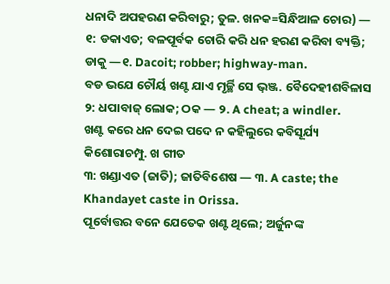ଧନାଦି ଅପହରଣ କରିବାରୁ; ତୁଳ. ଖନକ=ସିନ୍ଧିଆଳ ଚୋର) —
୧: ଡକାଏତ; ବଳପୂର୍ବକ ଚୋରି କରି ଧନ ହରଣ କରିବା ବ୍ୟକ୍ତି; ଡାକୁ —୧. Dacoit; robber; highway-man.
ବଡ ଭଯେ ଚୌର୍ୟ ଖଣ୍ଟ ଯାଏ ମୃର୍ଚ୍ଛି ସେ ଭ଼ଞ୍ଜ. ବୈଦେହୀଶବିଳାସ
୨: ଧପାବାଜ୍ ଲୋକ; ଠକ — ୨. A cheat; a windler.
ଖଣ୍ଟ କରେ ଧନ ଦେଇ ପଦେ ନ କହିଲୁରେ କବିସୂର୍ଯ୍ୟ କିଶୋରାଚମ୍ପୁ. ଖ ଗୀତ
୩: ଖଣ୍ଡାଏତ (ଜାତି); ଜାତିବିଶେଷ — ୩. A caste; the Khandayet caste in Orissa.
ପୂର୍ବୋତ୍ତର ବନେ ଯେତେକ ଖଣ୍ଟ ଥିଲେ; ଅର୍ଜୁନଙ୍କ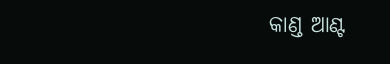କାଣ୍ଡ ଆଣ୍ଟ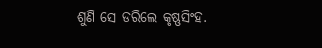ଶୁଣି ସେ ଡରିଲେ କୃଷ୍ଣସିଂହ.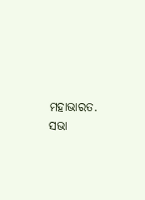ମହାଭାରତ. ସଭା